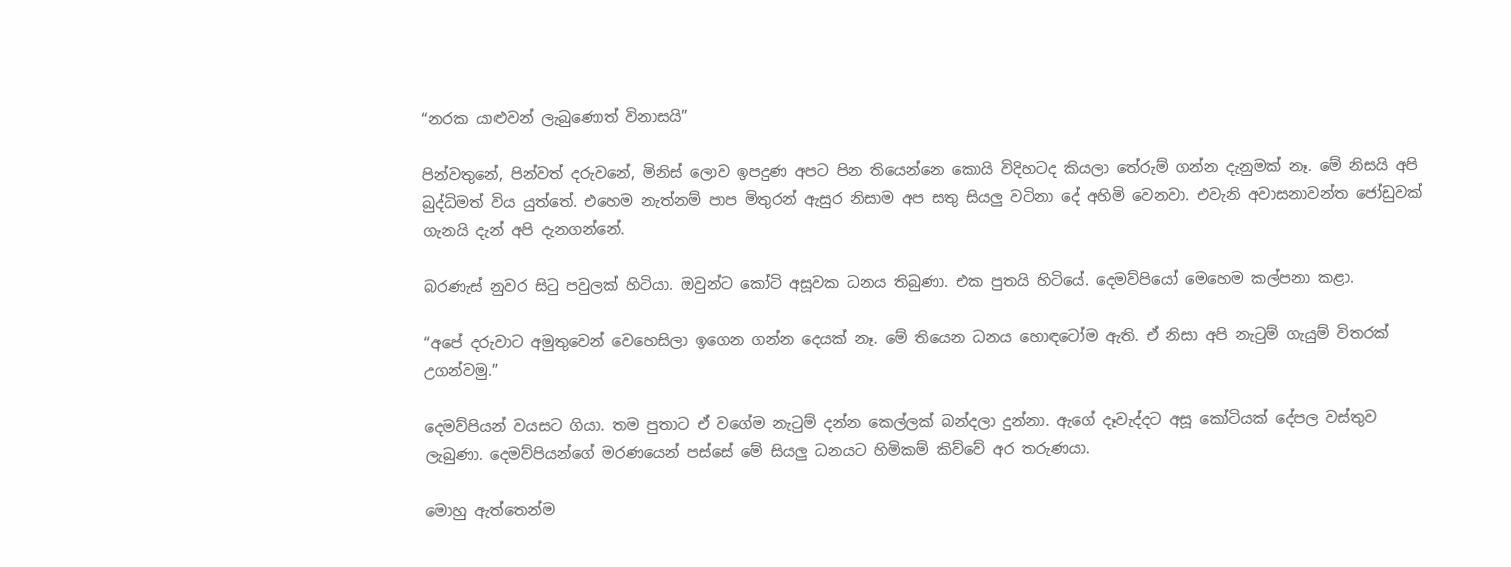“නරක යාළුවන් ලැබුණොත් විනාසයි”

පින්වතුනේ, පින්වත් දරුවනේ, මිනිස් ලොව ඉපදුණ අපට පින තියෙන්නෙ කොයි විදිහටද කියලා තේරුම් ගන්න දැනුමක් නෑ. මේ නිසයි අපි බුද්ධිමත් විය යුත්තේ. එහෙම නැත්නම් පාප මිතුරන් ඇසුර නිසාම අප සතු සියලු වටිනා දේ අහිමි වෙනවා. එවැනි අවාසනාවන්ත ජෝඩුවක් ගැනයි දැන් අපි දැනගන්නේ.

බරණැස් නුවර සිටු පවුලක් හිටියා. ඔවුන්ට කෝටි අසූවක ධනය තිබුණා. එක පුතයි හිටියේ. දෙමව්පියෝ මෙහෙම කල්පනා කළා.

“අපේ දරුවාට අමුතුවෙන් වෙහෙසිලා ඉගෙන ගන්න දෙයක් නෑ. මේ තියෙන ධනය හොඳටෝම ඇති. ඒ නිසා අපි නැටුම් ගැයුම් විතරක් උගන්වමු.”

දෙමව්පියන් වයසට ගියා. තම පුතාට ඒ වගේම නැටුම් දන්න කෙල්ලක් බන්දලා දුන්නා. ඇගේ දෑවැද්දට අසූ කෝටියක් දේපල වස්තුව ලැබුණා. දෙමව්පියන්ගේ මරණයෙන් පස්සේ මේ සියලු ධනයට හිමිකම් කිව්වේ අර තරුණයා.

මොහු ඇත්තෙන්ම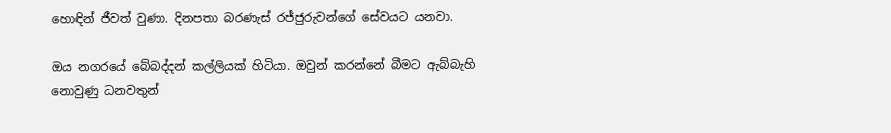හොඳින් ජීවත් වුණා. දිනපතා බරණැස් රජ්ජුරුවන්ගේ සේවයට යනවා.

ඔය නගරයේ බේබද්දන් කල්ලියක් හිටියා. ඔවුන් කරන්නේ බීමට ඇබ්බැහි නොවුණු ධනවතුන්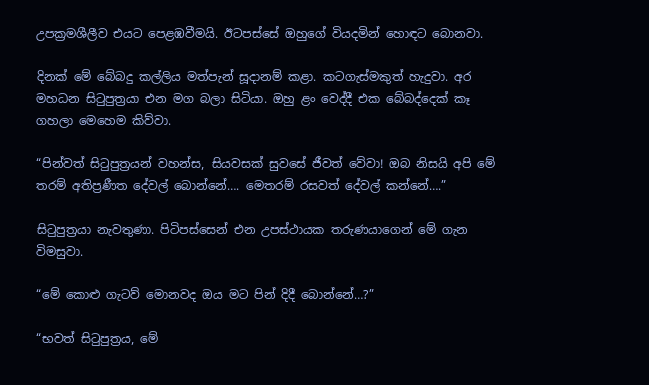උපක්‍රමශීලීව එයට පෙළඹවීමයි. ඊටපස්සේ ඔහුගේ වියදමින් හොඳට බොනවා.

දිනක් මේ බේබදු කල්ලිය මත්පැන් සූදානම් කළා. කටගැස්මකුත් හැදුවා. අර මහධන සිටුපුත්‍රයා එන මග බලා සිටියා. ඔහු ළං වෙද්දී එක බේබද්දෙක් කෑ ගහලා මෙහෙම කිව්වා.

“පින්වත් සිටුපුත්‍රයන් වහන්ස, සියවසක් සුවසේ ජීවත් වේවා! ඔබ නිසයි අපි මේ තරම් අතිප්‍රණීත දේවල් බොන්නේ…. මෙතරම් රසවත් දේවල් කන්නේ….”

සිටුපුත්‍රයා නැවතුණා. පිටිපස්සෙන් එන උපස්ථායක තරුණයාගෙන් මේ ගැන විමසුවා.

“මේ කොළු ගැටව් මොනවද ඔය මට පින් දිදී බොන්නේ…?”

“භවත් සිටුපුත්‍රය, මේ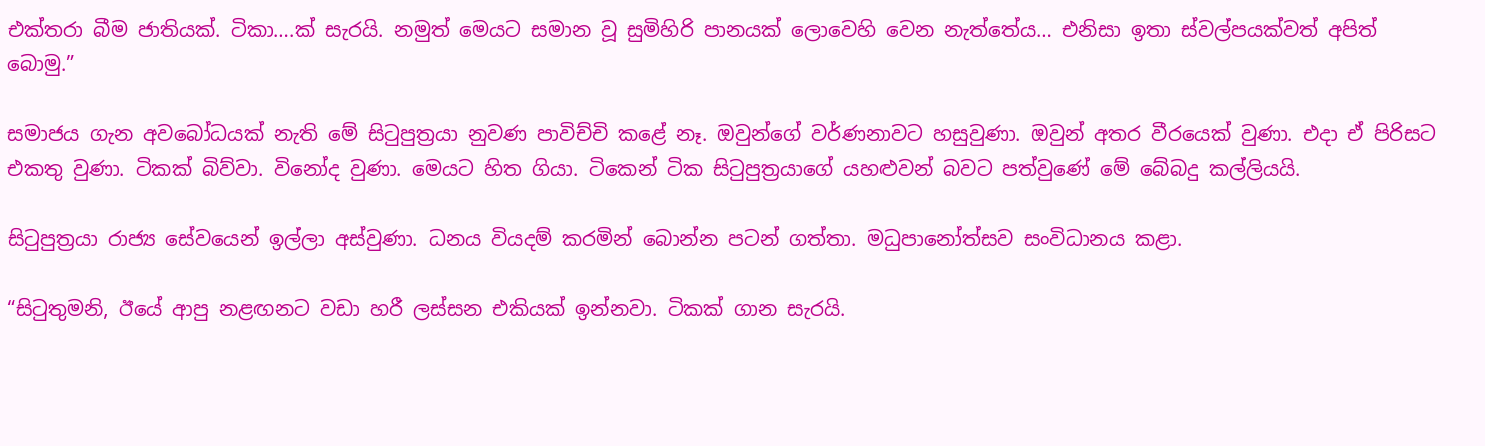එක්තරා බීම ජාතියක්. ටිකා….ක් සැරයි. නමුත් මෙයට සමාන වූ සුමිහිරි පානයක් ලොවෙහි වෙන නැත්තේය… එනිසා ඉතා ස්වල්පයක්වත් අපිත් බොමු.”

සමාජය ගැන අවබෝධයක් නැති මේ සිටුපුත්‍රයා නුවණ පාවිච්චි කළේ නෑ. ඔවුන්ගේ වර්ණනාවට හසුවුණා. ඔවුන් අතර වීරයෙක් වුණා. එදා ඒ පිරිසට එකතු වුණා. ටිකක් බිව්වා. විනෝද වුණා. මෙයට හිත ගියා. ටිකෙන් ටික සිටුපුත්‍රයාගේ යහළුවන් බවට පත්වුණේ මේ බේබදු කල්ලියයි.

සිටුපුත්‍රයා රාජ්‍ය සේවයෙන් ඉල්ලා අස්වුණා. ධනය වියදම් කරමින් බොන්න පටන් ගත්තා. මධුපානෝත්සව සංවිධානය කළා.

“සිටුතුමනි, ඊයේ ආපු නළඟනට වඩා හරී ලස්සන එකියක් ඉන්නවා. ටිකක් ගාන සැරයි.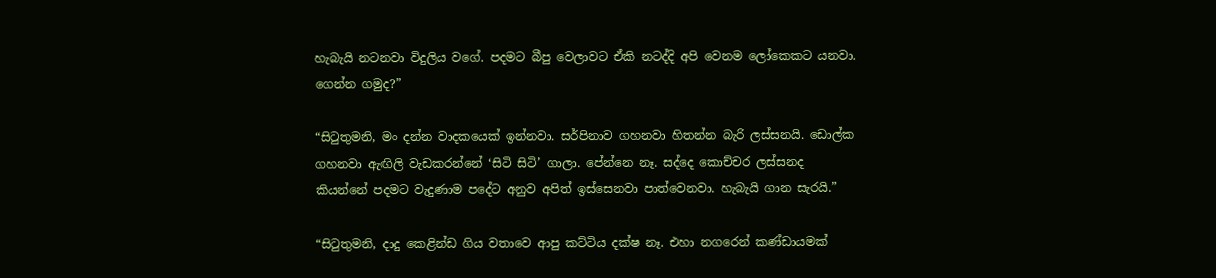හැබැයි නටනවා විදුලිය වගේ. පදමට බීපු වෙලාවට ඒකි නටද්දි අපි වෙනම ලෝකෙකට යනවා. ගෙන්න ගමුද?”

“සිටුතුමනි, මං දන්න වාදකයෙක් ඉන්නවා. සර්පිනාව ගහනවා හිතන්න බැරි ලස්සනයි. ඩොල්ක ගහනවා ඇඟිලි වැඩකරන්නේ ‘සිටි සිටි’ ගාලා. පේන්නෙ නෑ. සද්දෙ කොච්චර ලස්සනද කියන්නේ පදමට වැදුණාම පදේට අනුව අපිත් ඉස්සෙනවා පාත්වෙනවා. හැබැයි ගාන සැරයි.”

“සිටුතුමනි, දාදු කෙළින්ඩ ගිය වතාවෙ ආපු කට්ටිය දක්ෂ නෑ. එහා නගරෙන් කණ්ඩායමක්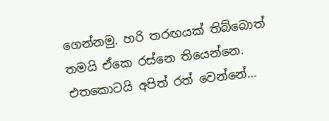ගෙන්නමු. හරි තරඟයක් තිබ්බොත් තමයි ඒකෙ රස්නෙ තියෙන්නෙ. එතකොටයි අපිත් රත් වෙන්නේ…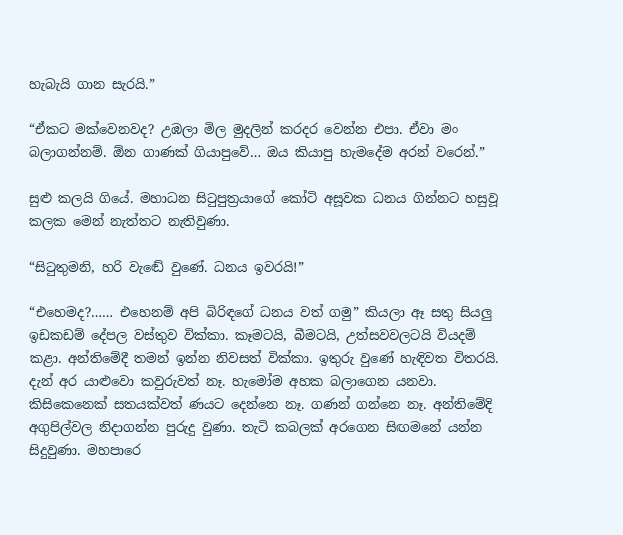හැබැයි ගාන සැරයි.”

“ඒකට මක්වෙනවද? උඹලා මිල මුදලින් කරදර වෙන්න එපා. ඒවා මං බලාගන්නම්. ඕන ගාණක් ගියාපුවේ… ඔය කියාපු හැමදේම අරන් වරෙන්.”

සුළු කලයි ගියේ. මහාධන සිටුපුත්‍රයාගේ කෝටි අසූවක ධනය ගින්නට හසුවූ කලක මෙන් නැත්තට නැතිවුණා.

“සිටුතුමනි, හරි වැඬේ වුණේ. ධනය ඉවරයි!”

“එහෙමද?…… එහෙනම් අපි බිරිඳගේ ධනය වත් ගමු” කියලා ඈ සතු සියලු ඉඩකඩම් දේපල වස්තුව වික්කා. කෑමටයි, බීමටයි, උත්සවවලටයි වියදම් කළා. අන්තිමේදී තමන් ඉන්න නිවසත් වික්කා. ඉතුරු වුණේ හැඳිවත විතරයි. දැන් අර යාළුවො කවුරුවත් නෑ. හැමෝම අහක බලාගෙන යනවා. කිසිකෙනෙක් සතයක්වත් ණයට දෙන්නෙ නෑ. ගණන් ගන්නෙ නෑ. අන්තිමේදි අගුපිල්වල නිදාගන්න පුරුදු වුණා. තැටි කබලක් අරගෙන සිඟමනේ යන්න සිදුවුණා. මහපාරෙ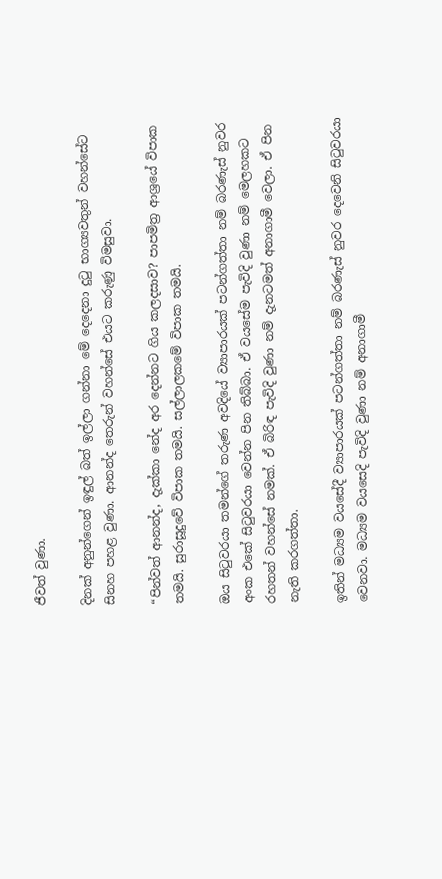ජීවත් වුණා.

දිනක් අනුන්ගෙන් ඉඳුල් බත් ඉල්ලා ගන්නා මේ දෙදෙනා දුටු භාග්‍යවතුන් වහන්සේට සිනහ පහළ වුණා. ආනන්ද තෙරුන් වහන්සේ එයට කරුණු විමසුවා.

“පින්වත් ආනන්ද, දැක්කා නේද අර දෙන්නට ගිය කලදසාව? පාපමිත්‍ර ආශ්‍රයේ විපාක තමයි. සුරාසූදුවේ විපාක තමයි. සල්ලාලකමේ විපාක තමයි.

ඔය සිටුවරයා තමන්ගේ තරුණ අවදියේ ව්‍යාපාරයක් පටන්ගත්තා නම් බරණැස් නුවර අංක එකේ සිටුවරයා වෙන්න පින තිබ්බා. ඒ වයසේම පැවිදි වුණා නම් මෙලහකට රහතන් වහන්සේ නමක්. ඒ බිරිඳ පැවිදි වුණා නම් දැනටමත් අනාගාමී වෙලා. ඒ පින නැති කරගත්තා.

ඉතින් මධ්‍යම වයසේදී ව්‍යාපාරයක් පටන්ගත්තා නම් බරණැස් නුවර දෙවෙනි සිටුවරයා වෙනවා. මධ්‍යම වයසෙදි පැවිදි වුණා නම් අනාගාමී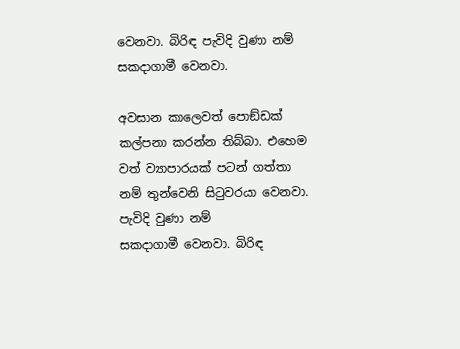වෙනවා. බිරිඳ පැවිදි වුණා නම් සකදාගාමී වෙනවා.

අවසාන කාලෙවත් පොඞ්ඩක් කල්පනා කරන්න තිබ්බා. එහෙම වත් ව්‍යාපාරයක් පටන් ගත්තා නම් තුන්වෙනි සිටුවරයා වෙනවා. පැවිදි වුණා නම්
සකදාගාමී වෙනවා. බිරිඳ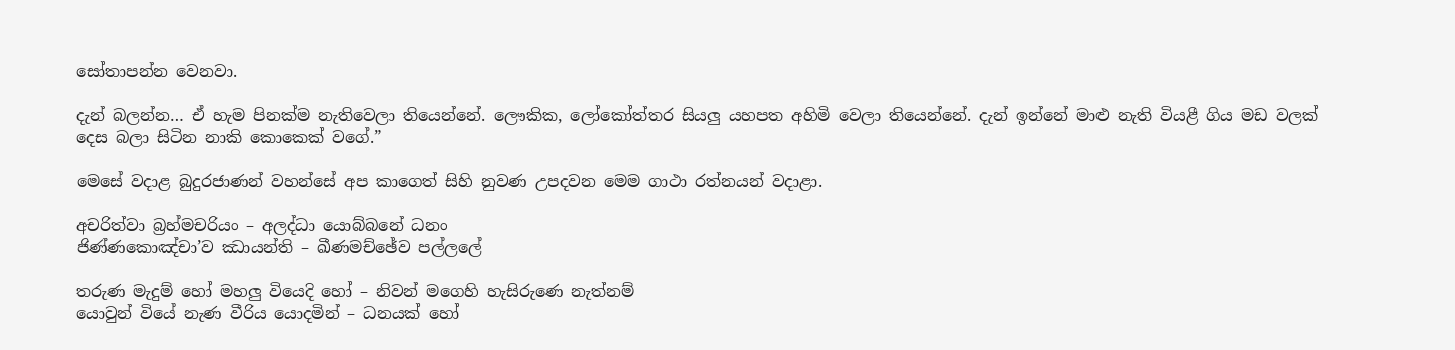සෝතාපන්න වෙනවා.

දැන් බලන්න… ඒ හැම පිනක්ම නැතිවෙලා තියෙන්නේ. ලෞකික, ලෝකෝත්තර සියලු යහපත අහිමි වෙලා තියෙන්නේ. දැන් ඉන්නේ මාළු නැති වියළී ගිය මඩ වලක් දෙස බලා සිටින නාකි කොකෙක් වගේ.”

මෙසේ වදාළ බුදුරජාණන් වහන්සේ අප කාගෙත් සිහි නුවණ උපදවන මෙම ගාථා රත්නයන් වදාළා.

අචරිත්වා බ්‍රහ්මචරියං – අලද්ධා යොබ්බනේ ධනං
ජිණ්ණකොඤ්චා’ව ඣායන්ති – ඛීණමච්ඡේව පල්ලලේ

තරුණ මැදුම් හෝ මහලු වියෙදි හෝ – නිවන් මගෙහි හැසිරුණෙ නැත්නම්
යොවුන් වියේ නැණ වීරිය යොදමින් – ධනයක් හෝ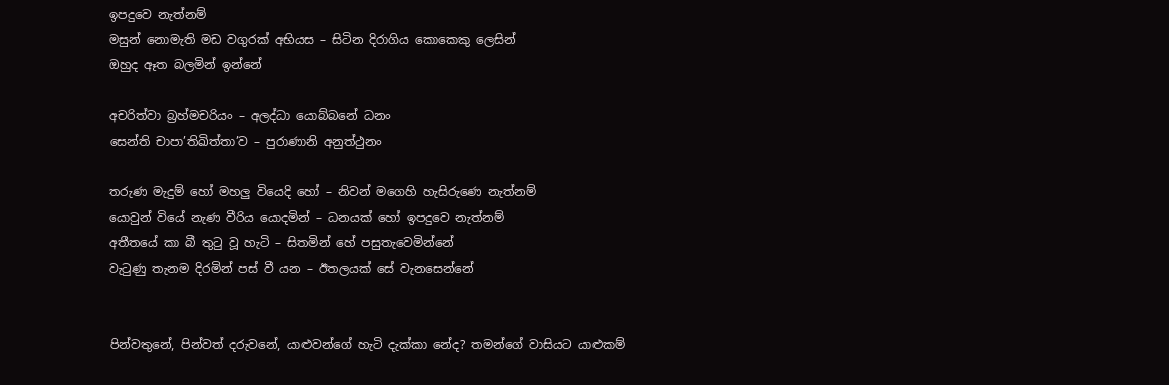ඉපදුවෙ නැත්නම්
මසුන් නොමැති මඩ වගුරක් අභියස – සිටින දිරාගිය කොකෙකු ලෙසින්
ඔහුද ඈත බලමින් ඉන්නේ

අචරිත්වා බ්‍රහ්මචරියං – අලද්ධා යොබ්බනේ ධනං
සෙන්ති චාපා’තිඛිත්තා’ව – පුරාණානි අනුත්ථුනං

තරුණ මැදුම් හෝ මහලු වියෙදි හෝ – නිවන් මගෙහි හැසිරුණෙ නැත්නම්
යොවුන් වියේ නැණ වීරිය යොදමින් – ධනයක් හෝ ඉපදුවෙ නැත්නම්
අතීතයේ කා බී තුටු වූ හැටි – සිතමින් හේ පසුතැවෙමින්නේ
වැටුණු තැනම දිරමින් පස් වී යන – ඊතලයක් සේ වැනසෙන්නේ


පින්වතුනේ, පින්වත් දරුවනේ, යාළුවන්ගේ හැටි දැක්කා නේද? තමන්ගේ වාසියට යාළුකම්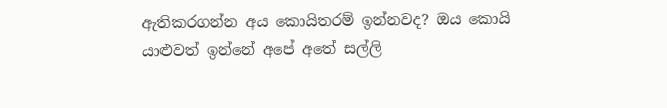ඇතිකරගන්න අය කොයිතරම් ඉන්නවද? ඔය කොයි යාළුවත් ඉන්නේ අපේ අතේ සල්ලි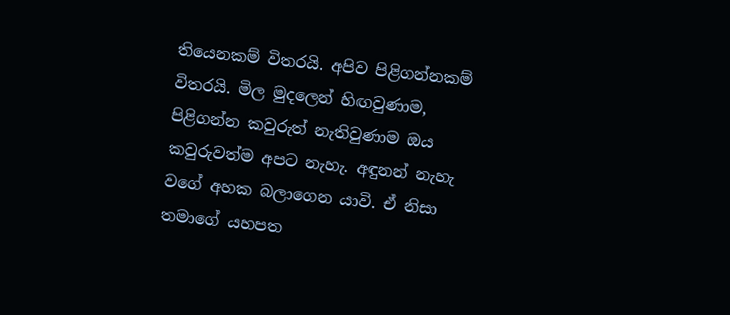තියෙනකම් විතරයි. අපිව පිළිගන්නකම් විතරයි. මිල මුදලෙන් හිඟවුණාම, පිළිගන්න කවුරුත් නැතිවුණාම ඔය කවුරුවත්ම අපට නැහැ. අඳුනන් නැහැ වගේ අහක බලාගෙන යාවි. ඒ නිසා තමාගේ යහපත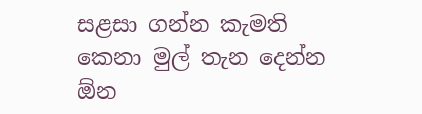සළසා ගන්න කැමති කෙනා මුල් තැන දෙන්න ඕන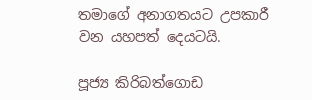තමාගේ අනාගතයට උපකාරී වන යහපත් දෙයටයි.

පූජ්‍ය කිරිබත්ගොඩ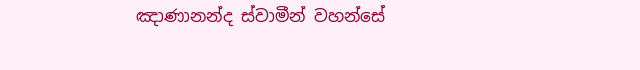ඤාණානන්ද ස්වාමීන් වහන්සේ